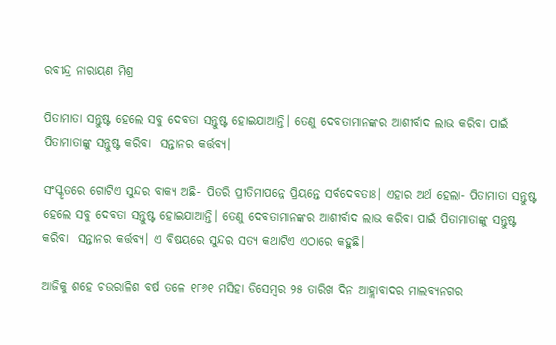ରବୀନ୍ଦ୍ର ନାରାୟଣ ମିଶ୍ର

ପିତାମାତା ସନ୍ତୁଷ୍ଟ ହେଲେ ସବୁ ଦେବତା ସନ୍ତୁଷ୍ଟ ହୋଇଯାଆନ୍ତି। ତେଣୁ ଦେବତାମାନଙ୍କର ଆଶୀର୍ବାଦ ଲାଭ କରିବା ପାଇଁ ପିତାମାତାଙ୍କୁ ସନ୍ତୁଷ୍ଟ କରିବା  ସନ୍ତାନର କର୍ତ୍ତବ୍ୟ।

ସଂସ୍କୃତରେ ଗୋଟିଏ ସୁନ୍ଦର ବାକ୍ୟ ଅଛି- ପିତରି ପ୍ରୀତିମାପନ୍ନେ ପ୍ରିୟନ୍ତେ ସର୍ବଦେବତାଃ। ଏହାର ଅର୍ଥ ହେଲା- ପିତାମାତା ସନ୍ତୁଷ୍ଟ ହେଲେ ସବୁ ଦେବତା ସନ୍ତୁଷ୍ଟ ହୋଇଯାଆନ୍ତି। ତେଣୁ ଦେବତାମାନଙ୍କର ଆଶୀର୍ବାଦ ଲାଭ କରିବା ପାଇଁ ପିତାମାତାଙ୍କୁ ସନ୍ତୁଷ୍ଟ କରିବା  ସନ୍ତାନର କର୍ତ୍ତବ୍ୟ। ଏ ବିଷୟରେ ସୁନ୍ଦର ସତ୍ୟ କଥାଟିଏ ଏଠାରେ କହୁଛି।

ଆଜିକୁ ଶହେ ଚଉରାଳିଶ ବର୍ଷ ତଳେ ୧୮୬୧ ମସିହା ଡିସେମ୍ବର ୨୫ ତାରିଖ ଦିନ ଆହ୍ଲାବାଦର ମାଲବ୍ୟନଗର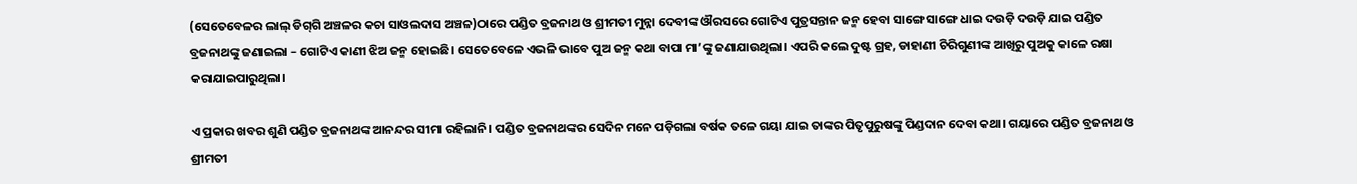(ସେତେବେଳର ଲାଲ୍‌ ଡିଗ୍‌ଗି ଅଞ୍ଚଳର କଚା ସାଓଲଦାସ ଅଞ୍ଚଳ)ଠାରେ ପଣ୍ଡିତ ବ୍ରଜନାଥ ଓ ଶ୍ରୀମତୀ ମୁନ୍ନା ଦେବୀଙ୍କ ଔରସରେ ଗୋଟିଏ ପୁତ୍ରସନ୍ତାନ ଜନ୍ମ ହେବା ସାଙ୍ଗେ ସାଙ୍ଗେ ଧାଇ ଦଉଡ଼ି ଦଉଡ଼ି ଯାଇ ପଣ୍ଡିତ ବ୍ରଜନାଥଙ୍କୁ ଜଣାଇଲା – ଗୋଟିଏ କାଣୀ ଝିଅ ଜନ୍ମ ହୋଇଛି। ସେତେବେଳେ ଏଭଳି ଭାବେ ପୁଅ ଜନ୍ମ କଥା ବାପା ମା’ଙ୍କୁ ଜଣାଯାଉଥିଲା। ଏପରି କଲେ ଦୁଷ୍ଟ ଗ୍ରହ, ଡାହାଣୀ ଚିରିଗୁଣୀଙ୍କ ଆଖିରୁ ପୁଅକୁ କାଳେ ରକ୍ଷା କରାଯାଇପାରୁଥିଲା।

ଏ ପ୍ରକାର ଖବର ଶୁଣି ପଣ୍ଡିତ ବ୍ରଜନାଥଙ୍କ ଆନନ୍ଦର ସୀମା ରହିଲାନି। ପଣ୍ଡିତ ବ୍ରଜନାଥଙ୍କର ସେଦିନ ମନେ ପଡ଼ିଗଲା ବର୍ଷକ ତଳେ ଗୟା ଯାଇ ତାଙ୍କର ପିତୃପୁରୁଷଙ୍କୁ ପିଣ୍ଡଦାନ ଦେବା କଥା। ଗୟାରେ ପଣ୍ଡିତ ବ୍ରଜନାଥ ଓ ଶ୍ରୀମତୀ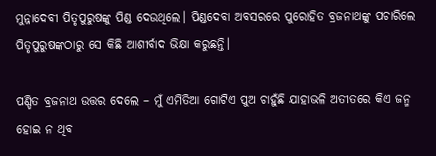ମୁନ୍ନାଦେବୀ ପିତୃପୁରୁଷଙ୍କୁ ପିଣ୍ଡ ଦେଉଥିଲେ। ପିଣ୍ଡଦେବା ଅବସରରେ ପୁରୋହିତ ବ୍ରଜନାଥଙ୍କୁ ପଚାରିଲେ ପିତୃପୁରୁଷଙ୍କଠାରୁ ସେ କିଛି ଆଶୀର୍ବାଦ ଭିକ୍ଷା କରୁଛନ୍ତି।

ପଣ୍ଡିତ ବ୍ରଜନାଥ ଉତ୍ତର ଦେଲେ – ମୁଁ ଏମିତିଆ ଗୋଟିଏ ପୁଅ ଚାହୁଁଛି ଯାହାଭଳି ଅତୀତରେ କିଏ ଜନ୍ମ ହୋଇ ନ ଥିବ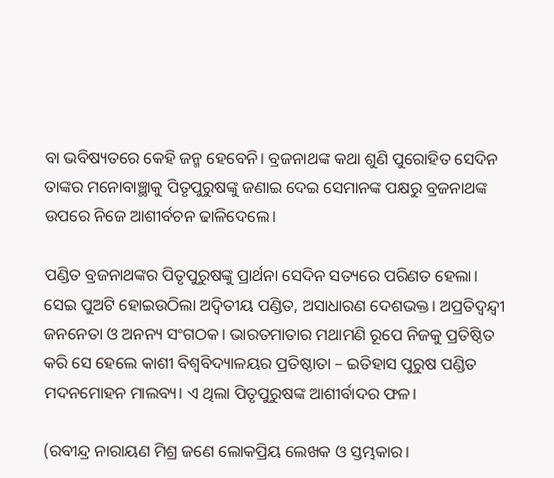ବା ଭବିଷ୍ୟତରେ କେହି ଜନ୍ମ ହେବେନି। ବ୍ରଜନାଥଙ୍କ କଥା ଶୁଣି ପୁରୋହିତ ସେଦିନ ତାଙ୍କର ମନୋବାଞ୍ଛାକୁ ପିତୃପୁରୁଷଙ୍କୁ ଜଣାଇ ଦେଇ ସେମାନଙ୍କ ପକ୍ଷରୁ ବ୍ରଜନାଥଙ୍କ ଉପରେ ନିଜେ ଆଶୀର୍ବଚନ ଢାଳିଦେଲେ।

ପଣ୍ଡିତ ବ୍ରଜନାଥଙ୍କର ପିତୃପୁରୁଷଙ୍କୁ ପ୍ରାର୍ଥନା ସେଦିନ ସତ୍ୟରେ ପରିଣତ ହେଲା। ସେଇ ପୁଅଟି ହୋଇଉଠିଲା ଅଦ୍ୱିତୀୟ ପଣ୍ଡିତ, ଅସାଧାରଣ ଦେଶଭକ୍ତ। ଅପ୍ରତିଦ୍ୱନ୍ଦ୍ୱୀ ଜନନେତା ଓ ଅନନ୍ୟ ସଂଗଠକ। ଭାରତମାତାର ମଥାମଣି ରୂପେ ନିଜକୁ ପ୍ରତିଷ୍ଠିତ କରି ସେ ହେଲେ କାଶୀ ବିଶ୍ୱବିଦ୍ୟାଳୟର ପ୍ରତିଷ୍ଠାତା – ଇତିହାସ ପୁରୁଷ ପଣ୍ଡିତ ମଦନମୋହନ ମାଲବ୍ୟ। ଏ ଥିଲା ପିତୃପୁରୁଷଙ୍କ ଆଶୀର୍ବାଦର ଫଳ।

(ରବୀନ୍ଦ୍ର ନାରାୟଣ ମିଶ୍ର ଜଣେ ଲୋକପ୍ରିୟ ଲେଖକ ଓ ସ୍ତମ୍ଭକାର।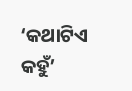‘କଥାଟିଏ କହୁଁ’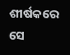ଶୀର୍ଷକରେ ସେ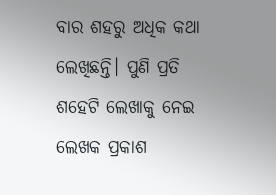ବାର ଶହରୁ ଅଧିକ କଥା ଲେଖିଛନ୍ତି। ପୁଣି ପ୍ରତି ଶହେଟି ଲେଖାକୁ ନେଇ ଲେଖକ ପ୍ରକାଶ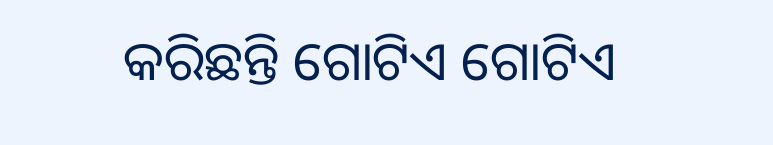କରିଛନ୍ତି ଗୋଟିଏ ଗୋଟିଏ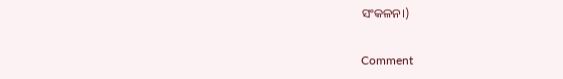ସଂକଳନ।)

Comment